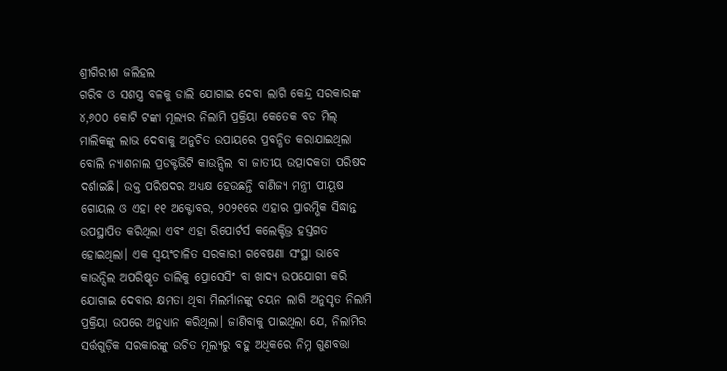ଶ୍ରୀଗିରୀଶ ଜଲିହଲ
ଗରିବ ଓ ସଶସ୍ତ୍ର ବଳକୁ ଡାଲି ଯୋଗାଇ ଦେବା ଲାଗି କେନ୍ଦ୍ର ସରକାରଙ୍କ ୪,୬୦୦ କୋଟି ଟଙ୍କା ମୂଲ୍ୟର ନିଲାମି ପ୍ରକ୍ରିୟା କେତେକ ବଡ ମିଲ୍ ମାଲିକଙ୍କୁ ଲାଭ ଦେବାକୁ ଅନୁଚିତ ଉପାୟରେ ପ୍ରବନ୍ଧିତ କରାଯାଇଥିଲା ବୋଲି ନ୍ୟାଶନାଲ ପ୍ରଡକ୍ଟଭିଟି କାଉନ୍ସିଲ ବା ଜାତୀୟ ଉତ୍ପାଦକତା ପରିଷଦ ଦର୍ଶାଇଛି। ଉକ୍ତ ପରିଷଦର ଅଧ୍ୟକ୍ଷ ହେଉଛନ୍ତି ବାଣିଜ୍ୟ ମନ୍ତ୍ରୀ ପୀୟୂଷ ଗୋୟଲ ଓ ଏହା ୧୧ ଅକ୍ଟୋବର, ୨୦୨୧ରେ ଏହାର ପ୍ରାରମ୍ଭିକ ସିଦ୍ଧାନ୍ତ ଉପସ୍ଥାପିତ କରିଥିଲା ଏବଂ ଏହା ରିପୋର୍ଟର୍ସ କଲେକ୍ଟିଭ୍ର ହସ୍ତଗତ ହୋଇଥିଲା। ଏକ ସ୍ବୟଂଚାଳିତ ସରକାରୀ ଗବେଷଣା ସଂସ୍ଥା ଭାବେ କାଉନ୍ସିଲ ଅପରିଷ୍କୃତ ଡାଲିକୁ ପ୍ରୋସେସିଂ ବା ଖାଦ୍ୟ ଉପଯୋଗୀ କରି ଯୋଗାଇ ଦେବାର କ୍ଷମତା ଥିବା ମିଲର୍ମାନଙ୍କୁ ଚୟନ ଲାଗି ଅନୁସୃତ ନିଲାମି ପ୍ରକ୍ରିୟା ଉପରେ ଅନୁଧ୍ୟାନ କରିଥିଲା। ଜାଣିବାକୁ ପାଇଥିଲା ଯେ, ନିଲାମିର ସର୍ତ୍ତଗୁଡ଼ିକ ସରକାରଙ୍କୁ ଉଚିତ ମୂଲ୍ୟରୁ ବହୁ ଅଧିକରେ ନିମ୍ନ ଗୁଣବତ୍ତା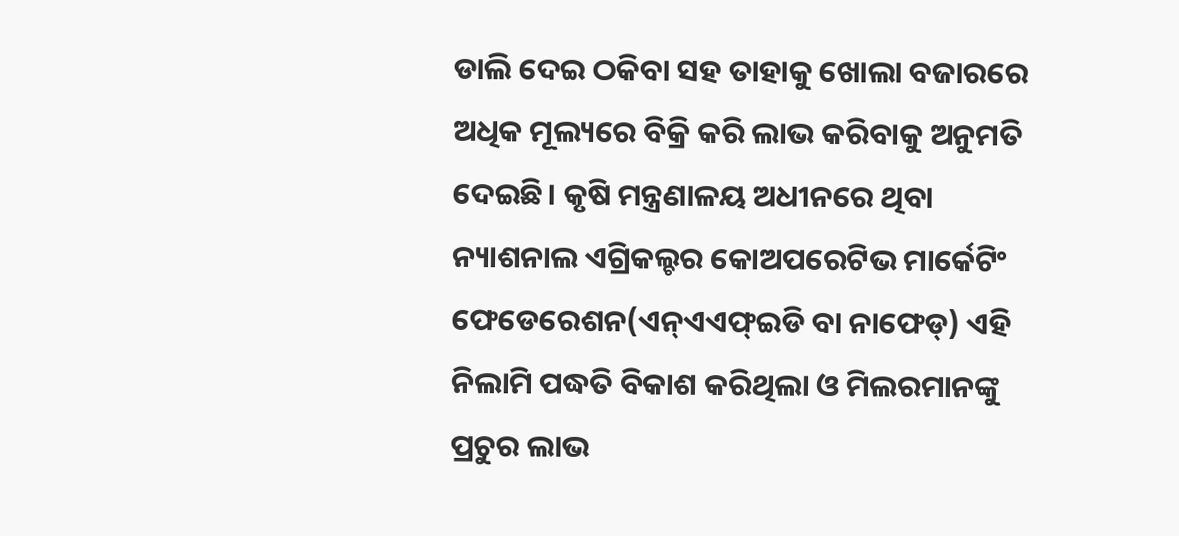ଡାଲି ଦେଇ ଠକିବା ସହ ତାହାକୁ ଖୋଲା ବଜାରରେ ଅଧିକ ମୂଲ୍ୟରେ ବିକ୍ରି କରି ଲାଭ କରିବାକୁ ଅନୁମତି ଦେଇଛି। କୃଷି ମନ୍ତ୍ରଣାଳୟ ଅଧୀନରେ ଥିବା ନ୍ୟାଶନାଲ ଏଗ୍ରିକଲ୍ଚର କୋଅପରେଟିଭ ମାର୍କେଟିଂ ଫେଡେରେଶନ(ଏନ୍ଏଏଫ୍ଇଡି ବା ନାଫେଡ୍) ଏହି ନିଲାମି ପଦ୍ଧତି ବିକାଶ କରିଥିଲା ଓ ମିଲରମାନଙ୍କୁ ପ୍ରଚୁର ଲାଭ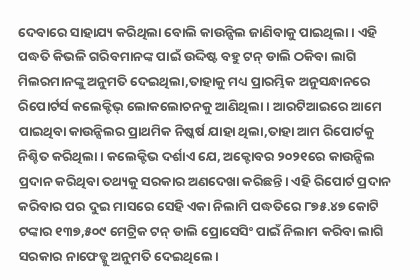ଦେବାରେ ସାହାଯ୍ୟ କରିଥିଲା ବୋଲି କାଉନ୍ସିଲ ଜାଣିବାକୁ ପାଇଥିଲା। ଏହି ପଦ୍ଧତି କିଭଳି ଗରିବମାନଙ୍କ ପାଇଁ ଉଦ୍ଦିଷ୍ଟ ବହୁ ଟନ୍ ଡାଲି ଠକିବା ଲାଗି ମିଲରମାନଙ୍କୁ ଅନୁମତି ଦେଇଥିଲା,ତାହାକୁ ମଧ୍ୟ ପ୍ରାରମ୍ଭିକ ଅନୁସନ୍ଧାନରେ ରିପୋର୍ଟର୍ସ କଲେକ୍ଟିଭ୍ ଲୋକଲୋଚନକୁ ଆଣିଥିଲା। ଆରଟିଆଇରେ ଆମେ ପାଇଥିବା କାଉନ୍ସିଲର ପ୍ରାଥମିକ ନିଷ୍କର୍ଷ ଯାହା ଥିଲା,ତାହା ଆମ ରିପୋର୍ଟକୁ ନିଶ୍ଚିତ କରିଥିଲା। କଲେକ୍ଟିଭ ଦର୍ଶାଏ ଯେ, ଅକ୍ଟୋବର ୨୦୨୧ରେ କାଉନ୍ସିଲ ପ୍ରଦାନ କରିଥିବା ତଥ୍ୟକୁ ସରକାର ଅଣଦେଖା କରିଛନ୍ତି। ଏହି ରିପୋର୍ଟ ପ୍ରଦାନ କରିବାର ପର ଦୁଇ ମାସରେ ସେହି ଏକା ନିଲାମି ପଦ୍ଧତିରେ ୮୭୫.୪୭ କୋଟି ଟଙ୍କାର ୧୩୭,୫୦୯ ମେଟ୍ରିକ ଟନ୍ ଡାଲି ପ୍ରୋସେସିଂ ପାଇଁ ନିଲାମ କରିବା ଲାଗି ସରକାର ନାଫେଡ୍କୁ ଅନୁମତି ଦେଇଥିଲେ।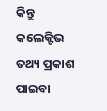କିନ୍ତୁ କଲେକ୍ଟିଭ ତଥ୍ୟ ପ୍ରକାଶ ପାଇବା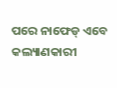ପରେ ନାଫେଡ୍ ଏବେ କଲ୍ୟାଣକାରୀ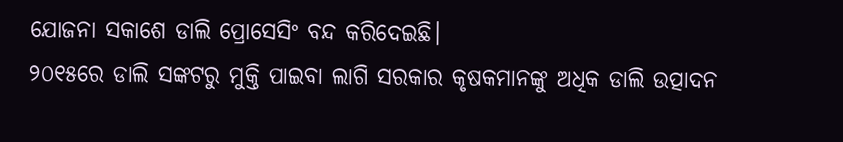ଯୋଜନା ସକାଶେ ଡାଲି ପ୍ରୋସେସିଂ ବନ୍ଦ କରିଦେଇଛି।
୨୦୧୫ରେ ଡାଲି ସଙ୍କଟରୁ ମୁକ୍ତି ପାଇବା ଲାଗି ସରକାର କୃଷକମାନଙ୍କୁ ଅଧିକ ଡାଲି ଉତ୍ପାଦନ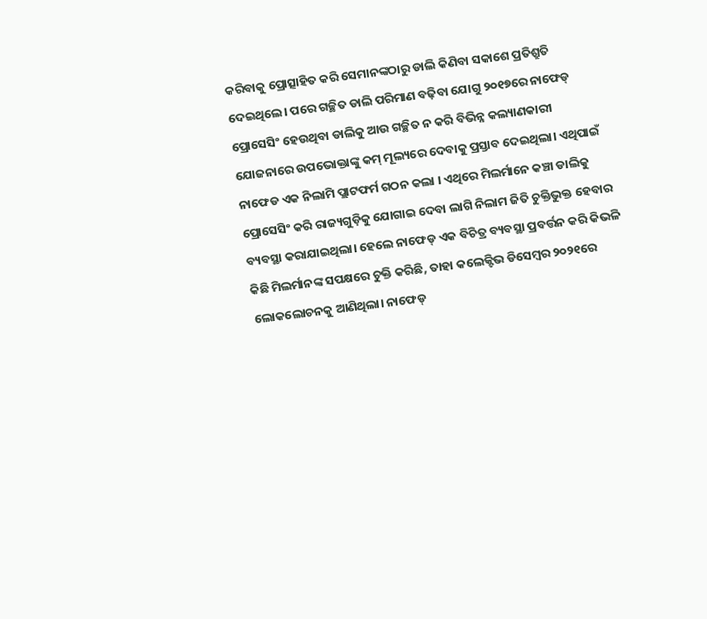କରିବାକୁ ପ୍ରୋତ୍ସାହିତ କରି ସେମାନଙ୍କଠାରୁ ଡାଲି କିଣିବା ସକାଶେ ପ୍ରତିଶ୍ରୁତି ଦେଇଥିଲେ। ପରେ ଗଚ୍ଛିତ ଡାଲି ପରିମାଣ ବଢ଼ିବା ଯୋଗୁ ୨୦୧୭ରେ ନାଫେଡ୍ ପ୍ରୋସେସିଂ ହେଉଥିବା ଡାଲିକୁ ଆଉ ଗଚ୍ଛିତ ନ କରି ବିଭିନ୍ନ କଲ୍ୟାଣକାରୀ ଯୋଜନାରେ ଉପଭୋକ୍ତାଙ୍କୁ କମ୍ ମୂଲ୍ୟରେ ଦେବାକୁ ପ୍ରସ୍ତାବ ଦେଇଥିଲା। ଏଥିପାଇଁ ନାଫେଡ ଏକ ନିଲାମି ପ୍ଲାଟଫର୍ମ ଗଠନ କଲା । ଏଥିରେ ମିଲର୍ମାନେ କଞ୍ଚା ଡାଲିକୁ ପ୍ରୋସେସିଂ କରି ରାଜ୍ୟଗୁଡ଼ିକୁ ଯୋଗାଇ ଦେବା ଲାଗି ନିଲାମ ଜିତି ଚୁକ୍ତିଭୁକ୍ତ ହେବାର ବ୍ୟବସ୍ଥା କରାଯାଇଥିଲା। ହେଲେ ନାଫେଡ୍ ଏକ ବିଚିତ୍ର ବ୍ୟବସ୍ଥା ପ୍ରବର୍ତ୍ତନ କରି କିଭଳି କିଛି ମିଲର୍ମାନଙ୍କ ସପକ୍ଷରେ ଚୁକ୍ତି କରିଛି, ତାହା କଲେକ୍ଟିଭ ଡିସେମ୍ବର ୨୦୨୧ରେ ଲୋକଲୋଚନକୁ ଆଣିଥିଲା। ନାଫେଡ୍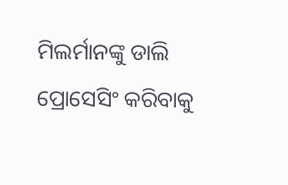ମିଲର୍ମାନଙ୍କୁ ଡାଲି ପ୍ରୋସେସିଂ କରିବାକୁ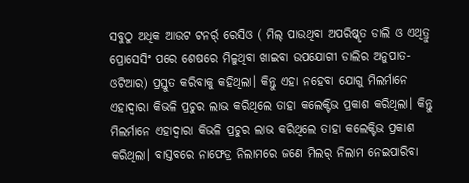ସବୁଠୁ ଅଧିକ ଆଉଟ ଟନର୍ର୍ ରେସିଓ ( ମିଲ୍ ପାଉଥିବା ଅପରିଷ୍କୃତ ଡାଲି ଓ ଏଥିତ୍ରୁ ପ୍ରୋସେସିଂ ପରେ ଶେଷରେ ମିଳୁଥିବା ଖାଇବା ଉପଯୋଗୀ ଡାଲିର ଅନୁପାତ- ଓଟିଆର) ପ୍ରସ୍ତୁତ କରିବାକୁ କହିଥିଲା। କିନ୍ତୁ ଏହା ନହେବା ଯୋଗୁ ମିଲର୍ମାନେ ଏହାଦ୍ୱାରା କିଭଳି ପ୍ରଚୁର ଲାଭ କରିଥିଲେ ତାହା କଲେକ୍ଟିଭ ପ୍ରକାଶ କରିଥିଲା। କିନ୍ତୁ ମିଲର୍ମାନେ ଏହାଦ୍ୱାରା କିଭଳି ପ୍ରଚୁର ଲାଭ କରିଥିଲେ ତାହା କଲେକ୍ଟିଭ ପ୍ରକାଶ କରିଥିଲା। ବାସ୍ତବରେ ନାଫେଡ୍ର ନିଲାମରେ ଜଣେ ମିଲର୍ ନିଲାମ ନେଇପାରିବା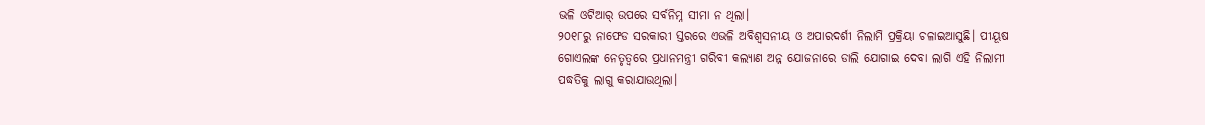ଭଳି ଓଟିଆର୍ ଉପରେ ସର୍ବନିମ୍ନ ସୀମା ନ ଥିଲା।
୨୦୧୮ରୁ ନାଫେଡ ସରକାରୀ ସ୍ତରରେ ଏଭଳି ଅବିଶ୍ୱସନୀୟ ଓ ଅପାରଦର୍ଶୀ ନିଲାମି ପ୍ରକ୍ରିୟା ଚଳାଇଆସୁଛି। ପୀୟୂଷ ଗୋଏଲଙ୍କ ନେତୃତ୍ୱରେ ପ୍ରଧାନମନ୍ତ୍ରୀ ଗରିବୀ କଲ୍ୟାଣ ଅନ୍ନ ଯୋଜନାରେ ଡାଲି ଯୋଗାଇ ଦେବା ଲାଗି ଏହି ନିଲାମୀ ପଦ୍ଧତିକୁ ଲାଗୁ କରାଯାଉଥିଲା।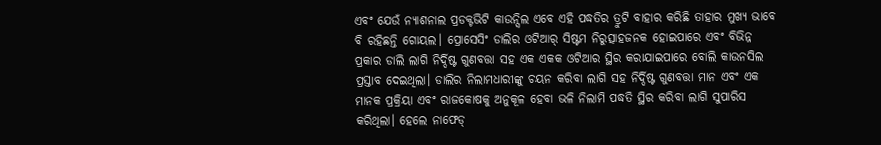ଏବଂ ଯେଉଁ ନ୍ୟାଶନାଲ ପ୍ରଡକ୍ଟଭିଟି କାଉନ୍ସିଲ ଏବେ ଏହି ପଦ୍ଧତିର ତ୍ରୁଟି ବାହାର କରିଛି ତାହାର ମୁଖ୍ୟ ଭାବେ ବି ରହିଛନ୍ତି ଗୋୟଲ। ପ୍ରୋସେସିଂ ଡାଲିର ଓଟିଆର୍ ସିଷ୍ଟମ ନିରୁତ୍ସାହଜନକ ହୋଇପାରେ ଏବଂ ବିଭିନ୍ନ ପ୍ରକାର ଡାଲି ଲାଗି ନିର୍ଦ୍ଦିଷ୍ଟ ଗୁଣବତ୍ତା ସହ ଏକ ଏକକ ଓଟିଆର ସ୍ଥିର କରାଯାଇପାରେ ବୋଲି କାଉନସିଲ ପ୍ରସ୍ତାବ ଦେଇଥିଲା। ଡାଲିର ନିଲାମଧାରୀଙ୍କୁ ଚୟନ କରିବା ଲାଗି ସହ ନିର୍ଦ୍ଦିଷ୍ଟ ଗୁଣବତ୍ତା ମାନ ଏବଂ ଏକ ମାନକ ପ୍ରକ୍ରିୟା ଏବଂ ରାଜକୋଷକୁ ଅନୁକୂଳ ହେବା ଭଳି ନିଲାମି ପଦ୍ଧତି ସ୍ଥିର କରିବା ଲାଗି ସୁପାରିସ କରିଥିଲା। ହେଲେ ନାଫେଡ୍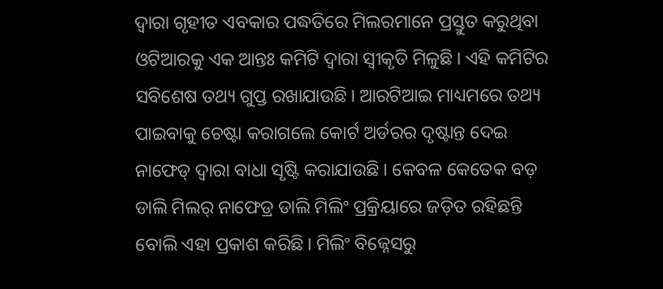ଦ୍ୱାରା ଗୃହୀତ ଏବକାର ପଦ୍ଧତିରେ ମିଲରମାନେ ପ୍ରସ୍ତୁତ କରୁଥିବା ଓଟିଆରକୁ ଏକ ଆନ୍ତଃ କମିଟି ଦ୍ୱାରା ସ୍ବୀକୃତି ମିଳୁଛି। ଏହି କମିଟିର ସବିଶେଷ ତଥ୍ୟ ଗୁପ୍ତ ରଖାଯାଉଛି। ଆରଟିଆଇ ମାଧ୍ୟମରେ ତଥ୍ୟ ପାଇବାକୁ ଚେଷ୍ଟା କରାଗଲେ କୋର୍ଟ ଅର୍ଡରର ଦୃଷ୍ଟାନ୍ତ ଦେଇ ନାଫେଡ୍ ଦ୍ୱାରା ବାଧା ସୃଷ୍ଟି କରାଯାଉଛି। କେବଳ କେତେକ ବଡ଼ ଡାଲି ମିଲର୍ ନାଫେଡ୍ର ଡାଲି ମିଲିଂ ପ୍ରକ୍ରିୟାରେ ଜଡ଼ିତ ରହିଛନ୍ତି ବୋଲି ଏହା ପ୍ରକାଶ କରିଛି। ମିଲିଂ ବିଜ୍ନେସରୁ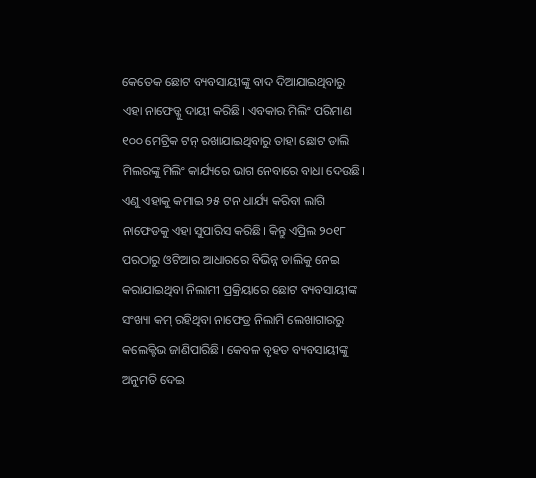କେତେକ ଛୋଟ ବ୍ୟବସାୟୀଙ୍କୁ ବାଦ ଦିଆଯାଇଥିବାରୁ ଏହା ନାଫେଡ୍କୁ ଦାୟୀ କରିଛି। ଏବକାର ମିଲିଂ ପରିମାଣ ୧୦୦ ମେଟ୍ରିକ ଟନ୍ ରଖାଯାଇଥିବାରୁ ତାହା ଛୋଟ ଡାଲି ମିଲରଙ୍କୁ ମିଲିଂ କାର୍ଯ୍ୟରେ ଭାଗ ନେବାରେ ବାଧା ଦେଉଛି। ଏଣୁ ଏହାକୁ କମାଇ ୨୫ ଟନ ଧାର୍ଯ୍ୟ କରିବା ଲାଗି ନାଫେଡକୁ ଏହା ସୁପାରିସ କରିଛି। କିନ୍ତୁ ଏପ୍ରିଲ ୨୦୧୮ ପରଠାରୁ ଓଟିଆର ଆଧାରରେ ବିଭିନ୍ନ ଡାଲିକୁ ନେଇ କରାଯାଇଥିବା ନିଲାମୀ ପ୍ରକ୍ରିୟାରେ ଛୋଟ ବ୍ୟବସାୟୀଙ୍କ ସଂଖ୍ୟା କମ୍ ରହିଥିବା ନାଫେଡ୍ର ନିଲାମି ଲେଖାଗାରରୁ କଲେକ୍ଟିଭ ଜାଣିପାରିଛି। କେବଳ ବୃହତ ବ୍ୟବସାୟୀଙ୍କୁ ଅନୁମତି ଦେଇ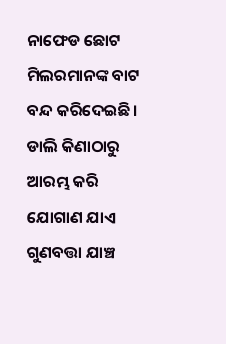ନାଫେଡ ଛୋଟ ମିଲରମାନଙ୍କ ବାଟ ବନ୍ଦ କରିଦେଇଛି। ଡାଲି କିଣାଠାରୁ ଆରମ୍ଭ କରି ଯୋଗାଣ ଯାଏ ଗୁଣବତ୍ତା ଯାଞ୍ଚ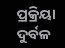ପ୍ରକ୍ରିୟା ଦୁର୍ବଳ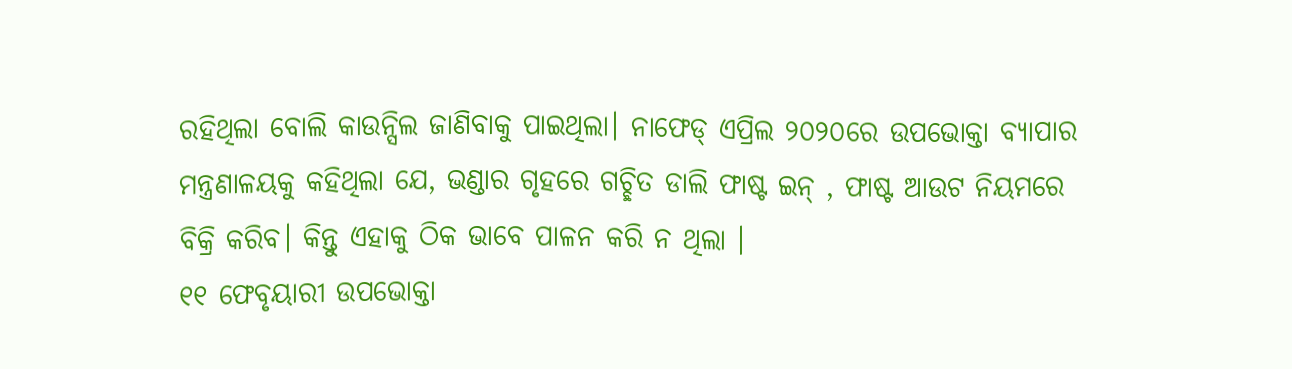ରହିଥିଲା ବୋଲି କାଉନ୍ସିଲ ଜାଣିବାକୁ ପାଇଥିଲା। ନାଫେଡ୍ ଏପ୍ରିଲ ୨୦୨୦ରେ ଉପଭୋକ୍ତା ବ୍ୟାପାର ମନ୍ତ୍ରଣାଳୟକୁ କହିଥିଲା ଯେ, ଭଣ୍ଡାର ଗୃହରେ ଗଚ୍ଛିତ ଡାଲି ଫାଷ୍ଟ ଇନ୍ , ଫାଷ୍ଟ ଆଉଟ ନିୟମରେ ବିକ୍ରି କରିବ। କିନ୍ତୁ ଏହାକୁ ଠିକ ଭାବେ ପାଳନ କରି ନ ଥିଲା ।
୧୧ ଫେବୃୟାରୀ ଉପଭୋକ୍ତା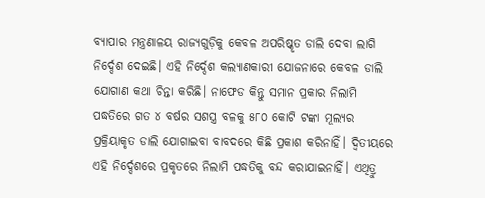ବ୍ୟାପାର ମନ୍ତ୍ରଣାଳୟ ରାଜ୍ୟଗୁଡ଼ିକୁ କେବଳ ଅପରିଷ୍କୃତ ଡାଲି ଦେବା ଲାଗି ନିର୍ଦ୍ଦେଶ ଦେଇଛି। ଏହି ନିର୍ଦ୍ଦେଶ କଲ୍ୟାଣକାରୀ ଯୋଜନାରେ କେବଳ ଡାଲି ଯୋଗାଣ କଥା ଚିନ୍ତା କରିଛି। ନାଫେଡ କିନ୍ତୁ ସମାନ ପ୍ରକାର ନିଲାମି ପଦ୍ଧତିରେ ଗତ ୪ ବର୍ଷର ସଶସ୍ତ୍ର ବଳକୁ ୫୮୦ କୋଟି ଟଙ୍କା ମୂଲ୍ୟର ପ୍ରକ୍ରିୟାକୃତ ଡାଲି ଯୋଗାଇବା ବାବଦରେ କିଛି ପ୍ରକାଶ କରିନାହିଁ। ଦ୍ୱିତୀୟରେ ଏହି ନିର୍ଦ୍ଦେଶରେ ପ୍ରକୃତରେ ନିଲାମି ପଦ୍ଧତିକୁ ବନ୍ଦ କରାଯାଇନାହିଁ। ଏଥିତ୍ରୁ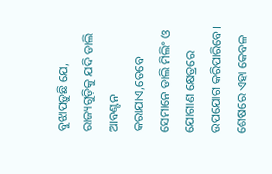ବୁଝାପଡ଼ୁଛି ଯେ, ରାଜ୍ୟଗୁଡ଼ିକୁ ଯଦି ଡାଲି ଆବଣ୍ଟନ କରାଯାଏ,ତେବେ ସେମାନେ ଡାଲି ମିଲିଂ ଓ ଯୋଗାଣ କ୍ଷେତ୍ରରେ ଉପଯୋଗ କରିପାରିବେ। ଶେଷରେ ଏହା କେବଳ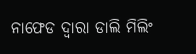ନାଫେଡ ଦ୍ୱାରା ଡାଲି ମିଲିଂ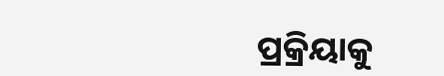ପ୍ରକ୍ରିୟାକୁ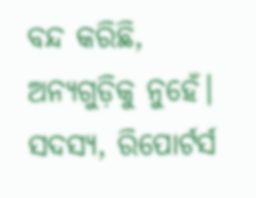ବନ୍ଦ କରିଛି, ଅନ୍ୟଗୁଡ଼ିକୁ ନୁହେଁ।
ସଦସ୍ୟ, ରିପୋର୍ଟର୍ସ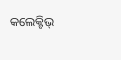କଲେକ୍ଟିଭ୍